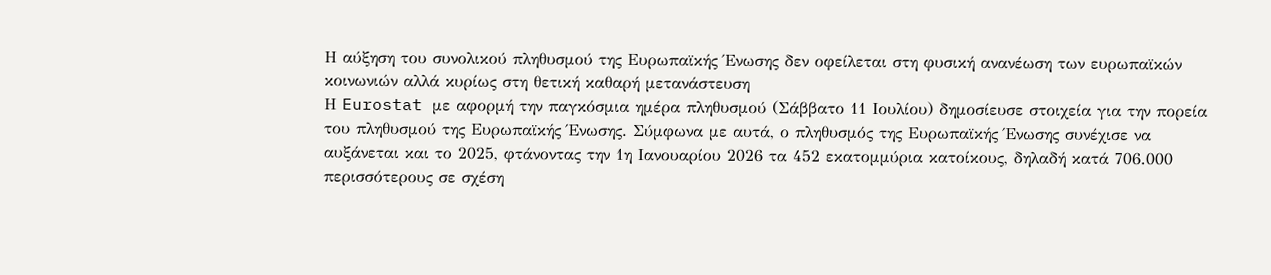Η αύξηση του συνολικού πληθυσμού της Ευρωπαϊκής Ένωσης δεν οφείλεται στη φυσική ανανέωση των ευρωπαϊκών κοινωνιών αλλά κυρίως στη θετική καθαρή μετανάστευση
Η Eurostat με αφορμή την παγκόσμια ημέρα πληθυσμού (Σάββατο 11 Ιουλίου) δημοσίευσε στοιχεία για την πορεία του πληθυσμού της Ευρωπαϊκής Ένωσης. Σύμφωνα με αυτά, ο πληθυσμός της Ευρωπαϊκής Ένωσης συνέχισε να αυξάνεται και το 2025, φτάνοντας την 1η Ιανουαρίου 2026 τα 452 εκατομμύρια κατοίκους, δηλαδή κατά 706.000 περισσότερους σε σχέση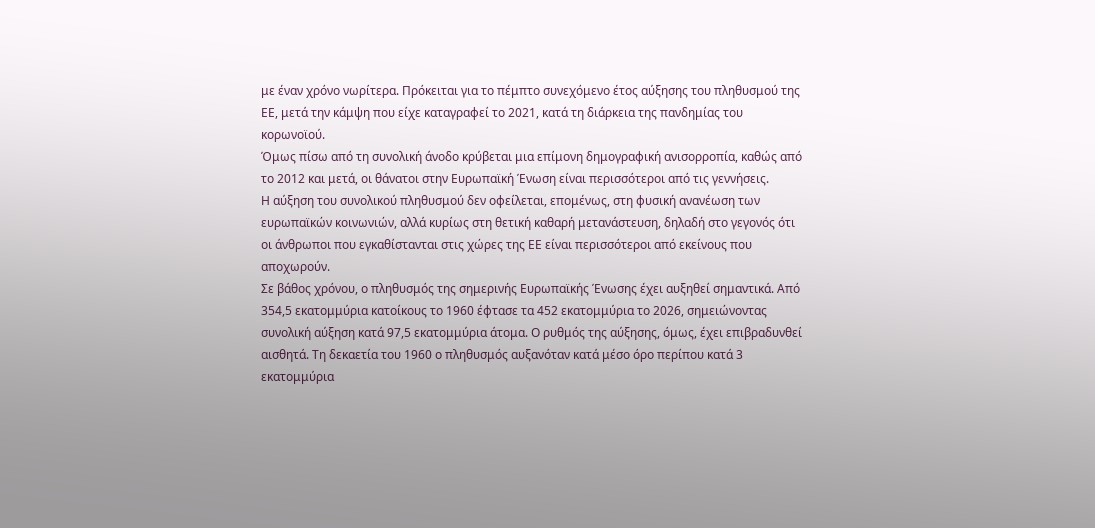με έναν χρόνο νωρίτερα. Πρόκειται για το πέμπτο συνεχόμενο έτος αύξησης του πληθυσμού της ΕΕ, μετά την κάμψη που είχε καταγραφεί το 2021, κατά τη διάρκεια της πανδημίας του κορωνοϊού.
Όμως πίσω από τη συνολική άνοδο κρύβεται μια επίμονη δημογραφική ανισορροπία, καθώς από το 2012 και μετά, οι θάνατοι στην Ευρωπαϊκή Ένωση είναι περισσότεροι από τις γεννήσεις.
Η αύξηση του συνολικού πληθυσμού δεν οφείλεται, επομένως, στη φυσική ανανέωση των ευρωπαϊκών κοινωνιών, αλλά κυρίως στη θετική καθαρή μετανάστευση, δηλαδή στο γεγονός ότι οι άνθρωποι που εγκαθίστανται στις χώρες της ΕΕ είναι περισσότεροι από εκείνους που αποχωρούν.
Σε βάθος χρόνου, ο πληθυσμός της σημερινής Ευρωπαϊκής Ένωσης έχει αυξηθεί σημαντικά. Από 354,5 εκατομμύρια κατοίκους το 1960 έφτασε τα 452 εκατομμύρια το 2026, σημειώνοντας συνολική αύξηση κατά 97,5 εκατομμύρια άτομα. Ο ρυθμός της αύξησης, όμως, έχει επιβραδυνθεί αισθητά. Τη δεκαετία του 1960 ο πληθυσμός αυξανόταν κατά μέσο όρο περίπου κατά 3 εκατομμύρια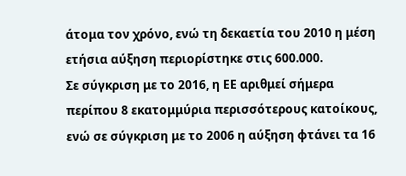άτομα τον χρόνο, ενώ τη δεκαετία του 2010 η μέση ετήσια αύξηση περιορίστηκε στις 600.000.
Σε σύγκριση με το 2016, η ΕΕ αριθμεί σήμερα περίπου 8 εκατομμύρια περισσότερους κατοίκους, ενώ σε σύγκριση με το 2006 η αύξηση φτάνει τα 16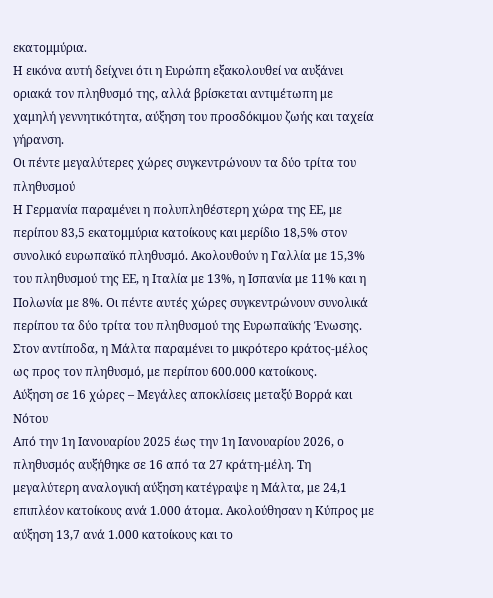εκατομμύρια.
Η εικόνα αυτή δείχνει ότι η Ευρώπη εξακολουθεί να αυξάνει οριακά τον πληθυσμό της, αλλά βρίσκεται αντιμέτωπη με χαμηλή γεννητικότητα, αύξηση του προσδόκιμου ζωής και ταχεία γήρανση.
Οι πέντε μεγαλύτερες χώρες συγκεντρώνουν τα δύο τρίτα του πληθυσμού
Η Γερμανία παραμένει η πολυπληθέστερη χώρα της ΕΕ, με περίπου 83,5 εκατομμύρια κατοίκους και μερίδιο 18,5% στον συνολικό ευρωπαϊκό πληθυσμό. Ακολουθούν η Γαλλία με 15,3% του πληθυσμού της ΕΕ, η Ιταλία με 13%, η Ισπανία με 11% και η Πολωνία με 8%. Οι πέντε αυτές χώρες συγκεντρώνουν συνολικά περίπου τα δύο τρίτα του πληθυσμού της Ευρωπαϊκής Ένωσης.
Στον αντίποδα, η Μάλτα παραμένει το μικρότερο κράτος-μέλος ως προς τον πληθυσμό, με περίπου 600.000 κατοίκους.
Αύξηση σε 16 χώρες – Μεγάλες αποκλίσεις μεταξύ Βορρά και Νότου
Από την 1η Ιανουαρίου 2025 έως την 1η Ιανουαρίου 2026, ο πληθυσμός αυξήθηκε σε 16 από τα 27 κράτη-μέλη. Τη μεγαλύτερη αναλογική αύξηση κατέγραψε η Μάλτα, με 24,1 επιπλέον κατοίκους ανά 1.000 άτομα. Ακολούθησαν η Κύπρος με αύξηση 13,7 ανά 1.000 κατοίκους και το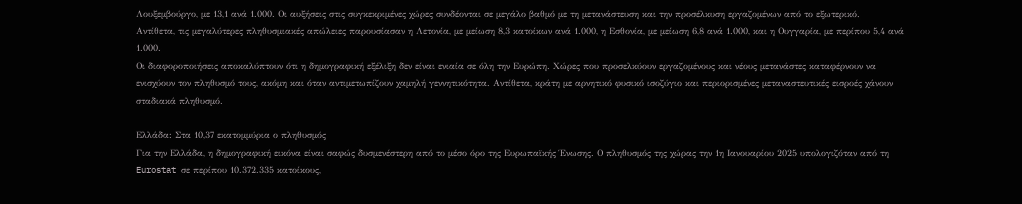Λουξεμβούργο, με 13,1 ανά 1.000. Οι αυξήσεις στις συγκεκριμένες χώρες συνδέονται σε μεγάλο βαθμό με τη μετανάστευση και την προσέλκυση εργαζομένων από το εξωτερικό.
Αντίθετα, τις μεγαλύτερες πληθυσμιακές απώλειες παρουσίασαν η Λετονία, με μείωση 8,3 κατοίκων ανά 1.000, η Εσθονία, με μείωση 6,8 ανά 1.000, και η Ουγγαρία, με περίπου 5,4 ανά 1.000.
Οι διαφοροποιήσεις αποκαλύπτουν ότι η δημογραφική εξέλιξη δεν είναι ενιαία σε όλη την Ευρώπη. Χώρες που προσελκύουν εργαζομένους και νέους μετανάστες καταφέρνουν να ενισχύουν τον πληθυσμό τους, ακόμη και όταν αντιμετωπίζουν χαμηλή γεννητικότητα. Αντίθετα, κράτη με αρνητικό φυσικό ισοζύγιο και περιορισμένες μεταναστευτικές εισροές χάνουν σταδιακά πληθυσμό.

Ελλάδα: Στα 10,37 εκατομμύρια ο πληθυσμός
Για την Ελλάδα, η δημογραφική εικόνα είναι σαφώς δυσμενέστερη από το μέσο όρο της Ευρωπαϊκής Ένωσης. Ο πληθυσμός της χώρας την 1η Ιανουαρίου 2025 υπολογιζόταν από τη Eurostat σε περίπου 10.372.335 κατοίκους,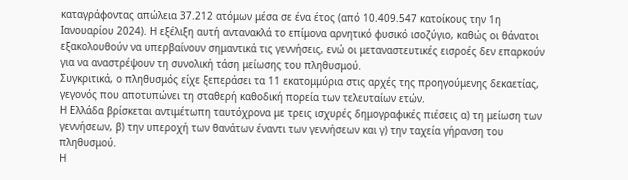καταγράφοντας απώλεια 37.212 ατόμων μέσα σε ένα έτος (από 10.409.547 κατοίκους την 1η Ιανουαρίου 2024). Η εξέλιξη αυτή αντανακλά το επίμονα αρνητικό φυσικό ισοζύγιο, καθώς οι θάνατοι εξακολουθούν να υπερβαίνουν σημαντικά τις γεννήσεις, ενώ οι μεταναστευτικές εισροές δεν επαρκούν για να αναστρέψουν τη συνολική τάση μείωσης του πληθυσμού.
Συγκριτικά, ο πληθυσμός είχε ξεπεράσει τα 11 εκατομμύρια στις αρχές της προηγούμενης δεκαετίας, γεγονός που αποτυπώνει τη σταθερή καθοδική πορεία των τελευταίων ετών.
Η Ελλάδα βρίσκεται αντιμέτωπη ταυτόχρονα με τρεις ισχυρές δημογραφικές πιέσεις α) τη μείωση των γεννήσεων, β) την υπεροχή των θανάτων έναντι των γεννήσεων και γ) την ταχεία γήρανση του πληθυσμού.
Η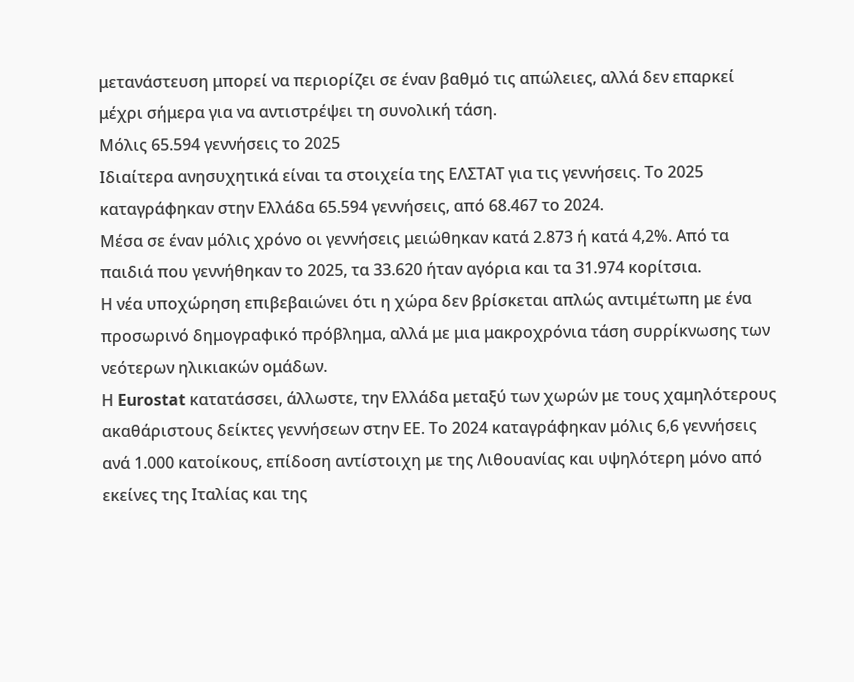μετανάστευση μπορεί να περιορίζει σε έναν βαθμό τις απώλειες, αλλά δεν επαρκεί μέχρι σήμερα για να αντιστρέψει τη συνολική τάση.
Μόλις 65.594 γεννήσεις το 2025
Ιδιαίτερα ανησυχητικά είναι τα στοιχεία της ΕΛΣΤΑΤ για τις γεννήσεις. Το 2025 καταγράφηκαν στην Ελλάδα 65.594 γεννήσεις, από 68.467 το 2024.
Μέσα σε έναν μόλις χρόνο οι γεννήσεις μειώθηκαν κατά 2.873 ή κατά 4,2%. Από τα παιδιά που γεννήθηκαν το 2025, τα 33.620 ήταν αγόρια και τα 31.974 κορίτσια.
Η νέα υποχώρηση επιβεβαιώνει ότι η χώρα δεν βρίσκεται απλώς αντιμέτωπη με ένα προσωρινό δημογραφικό πρόβλημα, αλλά με μια μακροχρόνια τάση συρρίκνωσης των νεότερων ηλικιακών ομάδων.
Η Eurostat κατατάσσει, άλλωστε, την Ελλάδα μεταξύ των χωρών με τους χαμηλότερους ακαθάριστους δείκτες γεννήσεων στην ΕΕ. Το 2024 καταγράφηκαν μόλις 6,6 γεννήσεις ανά 1.000 κατοίκους, επίδοση αντίστοιχη με της Λιθουανίας και υψηλότερη μόνο από εκείνες της Ιταλίας και της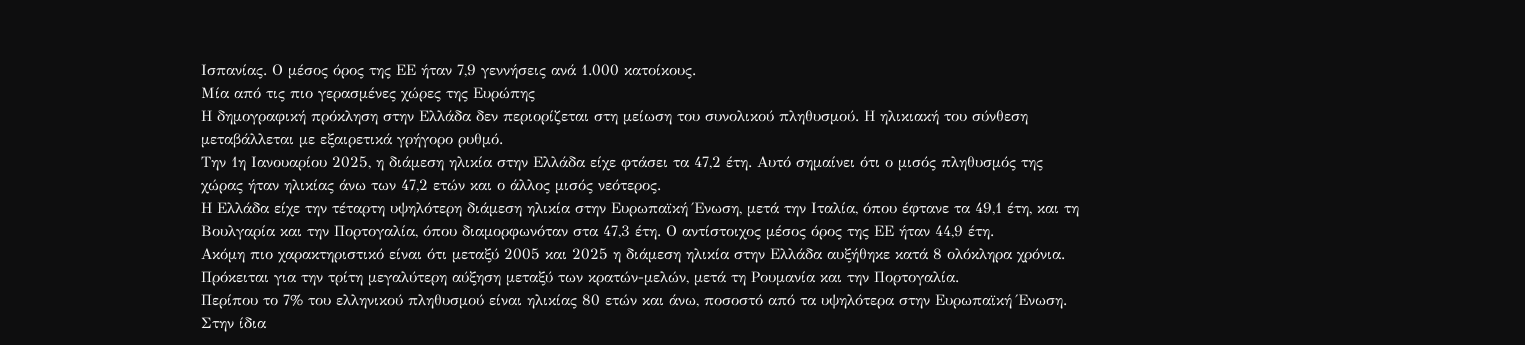Ισπανίας. Ο μέσος όρος της ΕΕ ήταν 7,9 γεννήσεις ανά 1.000 κατοίκους.
Μία από τις πιο γερασμένες χώρες της Ευρώπης
Η δημογραφική πρόκληση στην Ελλάδα δεν περιορίζεται στη μείωση του συνολικού πληθυσμού. Η ηλικιακή του σύνθεση μεταβάλλεται με εξαιρετικά γρήγορο ρυθμό.
Την 1η Ιανουαρίου 2025, η διάμεση ηλικία στην Ελλάδα είχε φτάσει τα 47,2 έτη. Αυτό σημαίνει ότι ο μισός πληθυσμός της χώρας ήταν ηλικίας άνω των 47,2 ετών και ο άλλος μισός νεότερος.
Η Ελλάδα είχε την τέταρτη υψηλότερη διάμεση ηλικία στην Ευρωπαϊκή Ένωση, μετά την Ιταλία, όπου έφτανε τα 49,1 έτη, και τη Βουλγαρία και την Πορτογαλία, όπου διαμορφωνόταν στα 47,3 έτη. Ο αντίστοιχος μέσος όρος της ΕΕ ήταν 44,9 έτη.
Ακόμη πιο χαρακτηριστικό είναι ότι μεταξύ 2005 και 2025 η διάμεση ηλικία στην Ελλάδα αυξήθηκε κατά 8 ολόκληρα χρόνια. Πρόκειται για την τρίτη μεγαλύτερη αύξηση μεταξύ των κρατών-μελών, μετά τη Ρουμανία και την Πορτογαλία.
Περίπου το 7% του ελληνικού πληθυσμού είναι ηλικίας 80 ετών και άνω, ποσοστό από τα υψηλότερα στην Ευρωπαϊκή Ένωση. Στην ίδια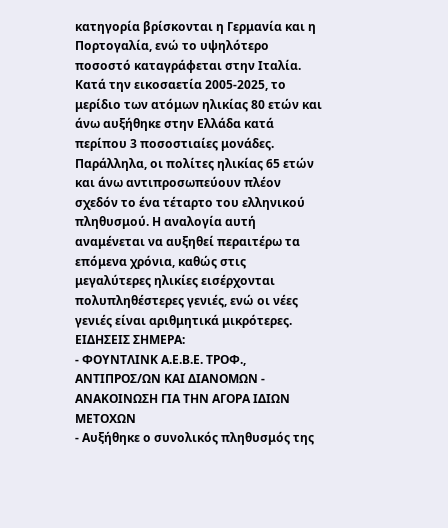κατηγορία βρίσκονται η Γερμανία και η Πορτογαλία, ενώ το υψηλότερο ποσοστό καταγράφεται στην Ιταλία.
Κατά την εικοσαετία 2005-2025, το μερίδιο των ατόμων ηλικίας 80 ετών και άνω αυξήθηκε στην Ελλάδα κατά περίπου 3 ποσοστιαίες μονάδες.
Παράλληλα, οι πολίτες ηλικίας 65 ετών και άνω αντιπροσωπεύουν πλέον σχεδόν το ένα τέταρτο του ελληνικού πληθυσμού. Η αναλογία αυτή αναμένεται να αυξηθεί περαιτέρω τα επόμενα χρόνια, καθώς στις μεγαλύτερες ηλικίες εισέρχονται πολυπληθέστερες γενιές, ενώ οι νέες γενιές είναι αριθμητικά μικρότερες.
ΕΙΔΗΣΕΙΣ ΣΗΜΕΡΑ:
- ΦΟΥΝΤΛΙΝΚ Α.Ε.Β.Ε. ΤΡΟΦ., ΑΝΤΙΠΡΟΣ/ΩΝ ΚΑΙ ΔΙΑΝΟΜΩΝ - ΑΝΑΚΟΙΝΩΣΗ ΓΙΑ ΤΗΝ ΑΓΟΡΑ ΙΔΙΩΝ ΜΕΤΟΧΩΝ
- Αυξήθηκε ο συνολικός πληθυσμός της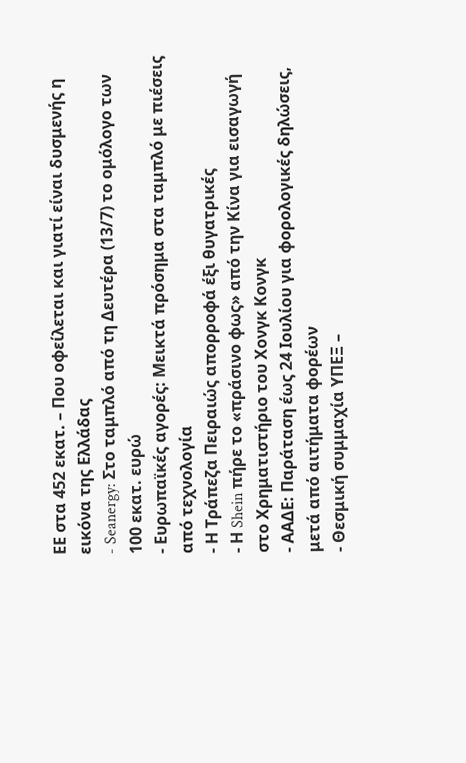ΕΕ στα 452 εκατ. – Που οφείλεται και γιατί είναι δυσμενής η εικόνα της Ελλάδας
- Seanergy: Στο ταμπλό από τη Δευτέρα (13/7) το ομόλογο των 100 εκατ. ευρώ
- Ευρωπαϊκές αγορές: Μεικτά πρόσημα στα ταμπλό με πιέσεις από τεχνολογία
- Η Τράπεζα Πειραιώς απορροφά έξι θυγατρικές
- Η Shein πήρε το «πράσινο φως» από την Κίνα για εισαγωγή στο Χρηματιστήριο του Χονγκ Κονγκ
- ΑΑΔΕ: Παράταση έως 24 Ιουλίου για φορολογικές δηλώσεις, μετά από αιτήματα φορέων
- Θεσμική συμμαχία ΥΠΕΞ –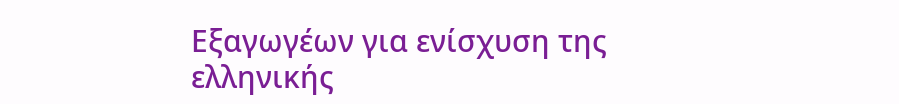Εξαγωγέων για ενίσχυση της ελληνικής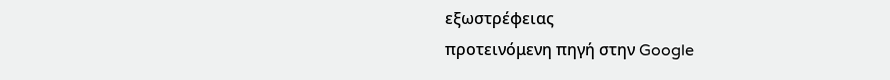εξωστρέφειας
προτεινόμενη πηγή στην Google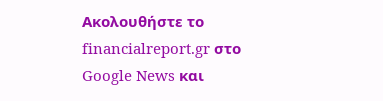Ακολουθήστε το financialreport.gr στο Google News και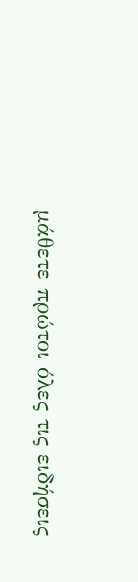μάθετε πρώτοι όλες τις ειδήσεις